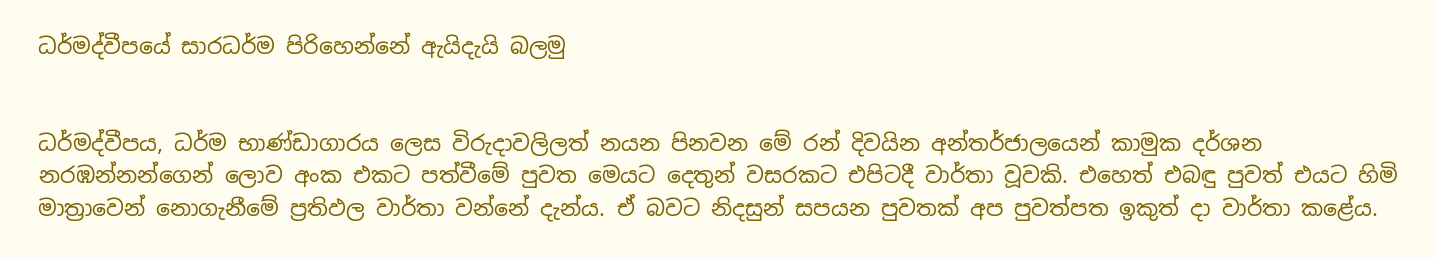ධර්මද්වීපයේ සාරධර්ම පිරිහෙන්නේ ඇයිදැයි බලමු


ධර්මද්වීපය, ධර්ම භාණ්ඩාගාරය ලෙස විරුදාවලිලත් නයන පිනවන මේ රන් දිවයින අන්තර්ජාලයෙන් කාමුක දර්ශන නරඹන්නන්ගෙන් ලොව අංක එකට පත්වීමේ පුවත මෙයට දෙතුන් වසරකට එපිටදී වාර්තා වූවකි. එහෙත් එබඳු පුවත් එයට හිමි මාත්‍රාවෙන් නොගැනීමේ ප්‍රතිඵල වාර්තා වන්නේ දැන්ය. ඒ බවට නිදසුන් සපයන පුවතක් අප පුවත්පත ඉකුත් දා වාර්තා කළේය.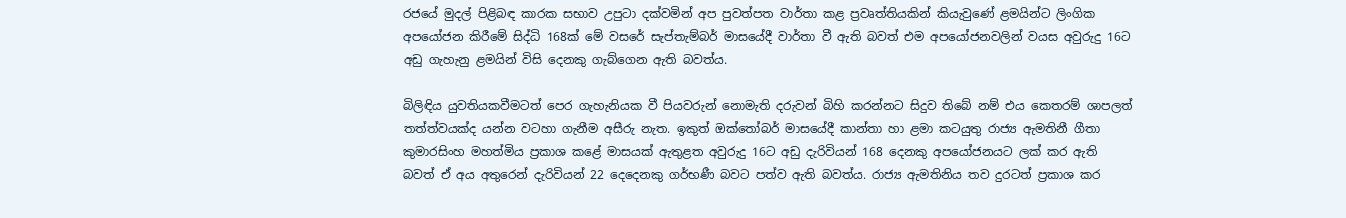රජයේ මුදල් පිළිබඳ කාරක සභාව උපුටා දක්වමින් අප පුවත්පත වාර්තා කළ ප්‍රවෘත්තියකින් කියැවුණේ ළමයින්ට ලිංගික අපයෝජන කිරීමේ සිද්ධි 168ක් මේ වසරේ සැප්තැම්බර් මාසයේදී වාර්තා වී ඇති බවත් එම අපයෝජනවලින් වයස අවුරුදු 16ට අඩු ගැහැනු ළමයින් විසි දෙනකු ගැබ්ගෙන ඇති බවත්ය.

බිලිඳිය යුවතියකවීමටත් පෙර ගැහැනියක වී පියවරුන් නොමැති දරුවන් බිහි කරන්නට සිදුව තිබේ නම් එය කෙතරම් ශාපලත් තත්ත්වයක්ද යන්න වටහා ගැනීම අසීරු නැත. ඉකුත් ඔක්තෝබර් මාසයේදී කාන්තා හා ළමා කටයුතු රාජ්‍ය ඇමතිනී ගීතා කුමාරසිංහ මහත්මිය ප්‍රකාශ කළේ මාසයක් ඇතුළත අවුරුදු 16ට අඩු දැරිවියන් 168 දෙනකු අපයෝජනයට ලක් කර ඇති බවත් ඒ අය අතුරෙන් දැරිවියන් 22 දෙදෙනකු ගර්භණී බවට පත්ව ඇති බවත්ය. රාජ්‍ය ඇමතිනිය තව දුරටත් ප්‍රකාශ කර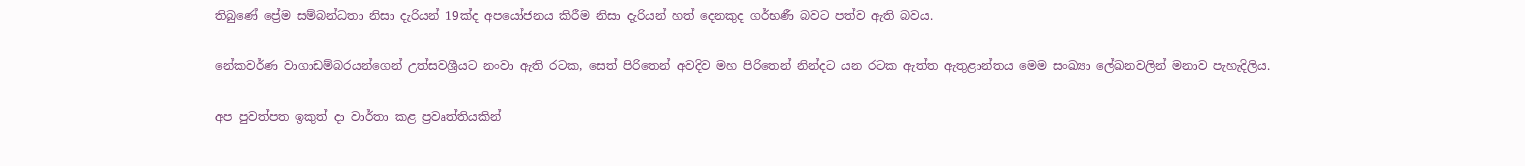තිබුණේ ප්‍රේම සම්බන්ධතා නිසා දැරියන් 19ක්ද අපයෝජනය කිරීම නිසා දැරියන් හත් දෙනකුද ගර්භණී බවට පත්ව ඇති බවය.

නේකවර්ණ වාගාඩම්බරයන්ගෙන් උත්සවශ්‍රීයට නංවා ඇති රටක, සෙත් පිරිතෙන් අවදිව මහ පිරිතෙන් නින්දට යන රටක ඇත්ත ඇතුළාන්තය මෙම සංඛ්‍යා ලේඛනවලින් මනාව පැහැදිලිය.

අප පුවත්පත ඉකුත් දා වාර්තා කළ ප්‍රවෘත්තියකින්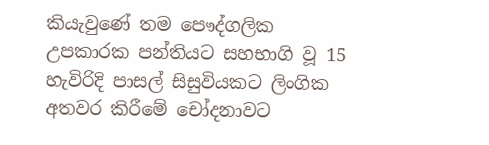කියැවුණේ තම පෞද්ගලික උපකාරක පන්තියට සහභාගි වූ 15 හැවිරිදි පාසල් සිසුවියකට ලිංගික අතවර කිරීමේ චෝදනාවට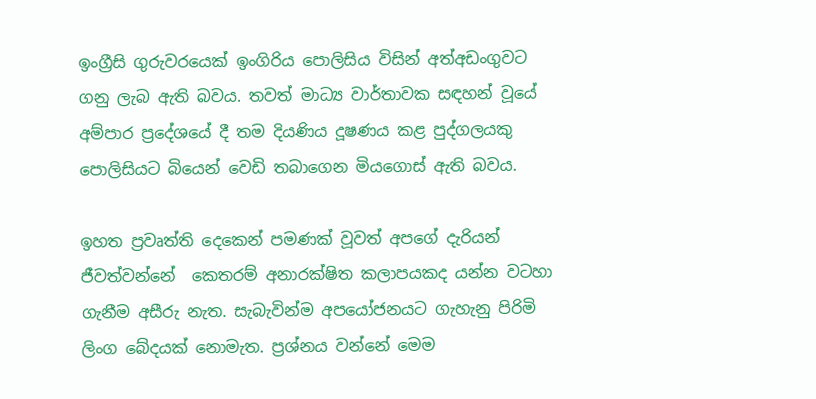ඉංග්‍රීසි ගුරුවරයෙක් ඉංගිරිය පොලිසිය විසින් අත්අඩංගුවට ගනු ලැබ ඇති බවය. තවත් මාධ්‍ය වාර්තාවක සඳහන් වූයේ අම්පාර ප්‍රදේශයේ දී තම දියණිය දූෂණය කළ පුද්ගලයකු පොලිසියට බියෙන් වෙඩි තබාගෙන මියගොස් ඇති බවය.

ඉහත ප්‍රවෘත්ති දෙකෙන් පමණක් වූවත් අපගේ දැරියන් ජීවත්වන්නේ  කෙතරම් අනාරක්ෂිත කලාපයකද යන්න වටහා ගැනීම අසීරු නැත. සැබැවින්ම අපයෝජනයට ගැහැනු පිරිමි ලිංග බේදයක් නොමැත. ප්‍රශ්නය වන්නේ මෙම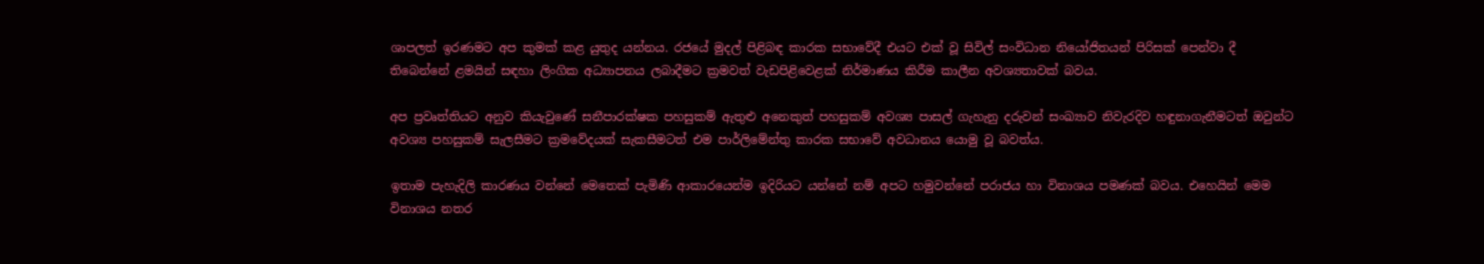ශාපලත් ඉරණමට අප කුමක් කළ යුතුද යන්නය. රජයේ මුදල් පිළිබඳ කාරක සභාවේදී එයට එක් වූ සිවිල් සංවිධාන නියෝජිතයන් පිරිසක් පෙන්වා දී තිබෙන්නේ ළමයින් සඳහා ලිංගික අධ්‍යාපනය ලබාදීමට ක්‍රමවත් වැඩපිළිවෙළක් නිර්මාණය කිරීම කාලීන අවශ්‍යතාවක් බවය.

අප ප්‍රවෘත්තියට අනුව කියැවුණේ සනීපාරක්ෂක පහසුකම් ඇතුළු අනෙකුත් පහසුකම් අවශ්‍ය පාසල් ගැහැනු දරුවන් සංඛ්‍යාව නිවැරදිව හඳුනාගැනීමටත් ඔවුන්ට අවශ්‍ය පහසුකම් සැලසීමට ක්‍රමවේදයක් සැකසීමටත් එම පාර්ලිමේන්තු කාරක සභාවේ අවධානය යොමු වූ බවත්ය.

ඉතාම පැහැදිලි කාරණය වන්නේ මෙතෙක් පැමිණි ආකාරයෙන්ම ඉදිරියට යන්නේ නම් අපට හමුවන්නේ පරාජය හා විනාශය පමණක් බවය. එහෙයින් මෙම විනාශය නතර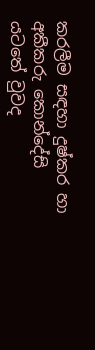කරලීම සඳහා දුෂ්කර හා අකීකරු කොන්දේසි යටතේ වුවද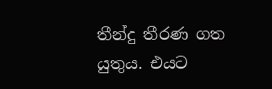තීන්දු තීරණ ගත යුතුය. එයට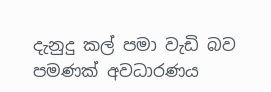දැනුදු කල් පමා වැඩි බව පමණක් අවධාරණය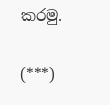කරමු.

(***)